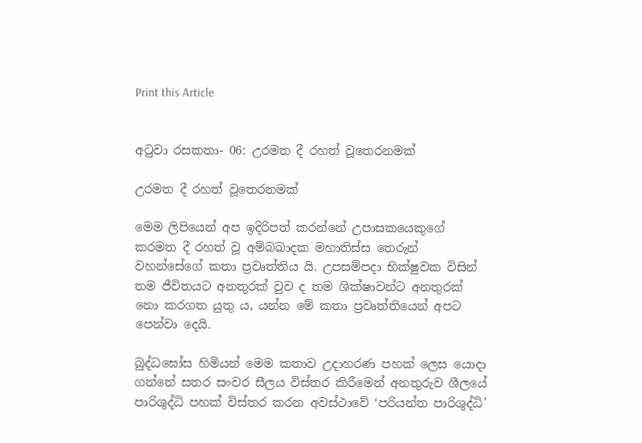Print this Article


අටුවා රසකතා- 06: උරමත දී රහත් වූතෙරනමක්

උරමත දී රහත් වූතෙරනමක්

මෙම ලිපියෙන් අප ඉදිරිපත් කරන්නේ උපාසකයෙකුගේ කරමත දී රහත් වූ අම්බඛාදක මහාතිස්ස තෙරුන් වහන්සේගේ කතා ප්‍රවෘත්තිය යි. උපසම්පදා භික්ෂුවක විසින් තම ජීවිතයට අනතුරක් වුව ද තම ශික්ෂාවන්ට අනතුරක් නො කරගත යුතු ය, යන්න මේ කතා ප්‍රවෘත්තියෙන් අපට පෙන්වා දෙයි.

බුද්ධඝෝස හිමියන් මෙම කතාව උදාහරණ පහක් ලෙස යොදා ගන්නේ සතර සංවර සීලය විස්තර කිරීමෙන් අනතුරුව ශීලයේ පාරිශුද්ධි පහක් විස්තර කරන අවස්ථාවේ ‘පරියන්ත පාරිශුද්ධි’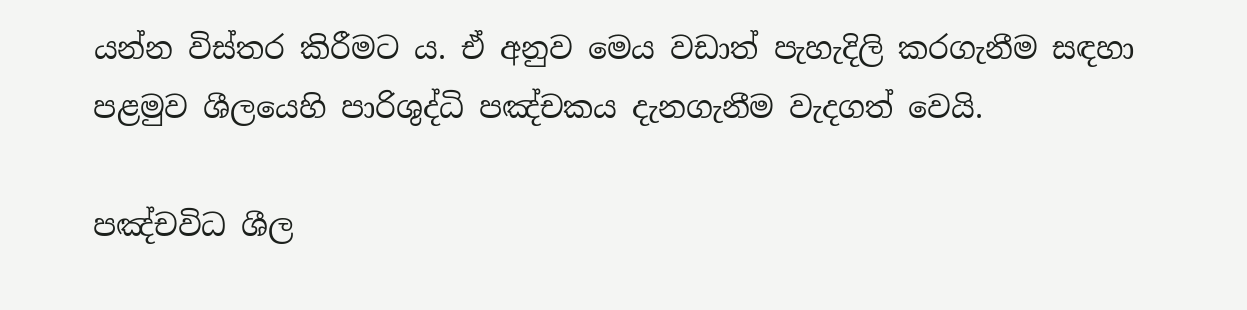යන්න විස්තර කිරීමට ය. ඒ අනුව මෙය වඩාත් පැහැදිලි කරගැනීම සඳහා පළමුව ශීලයෙහි පාරිශුද්ධි පඤ්චකය දැනගැනීම වැදගත් වෙයි.

පඤ්චවිධ ශීල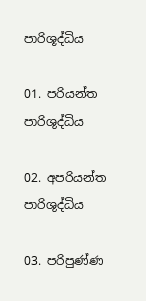පාරිශූද්ධිය

01. පරියන්ත පාරිශුද්ධිය

02. අපරියන්ත පාරිශුද්ධිය

03. පරිපුණ්ණ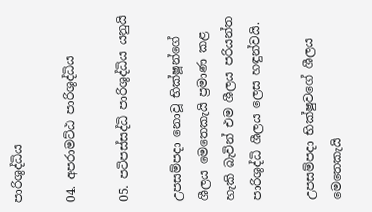පාරිශුද්ධිය

04. අපරාමට්ඨ පාරිශුද්ධිය

05. පටිපස්සද්ධි පාරිශුද්ධිය යනුයි

උපසම්පදා නොවූ භික්ෂූන්ගේ ශීලය මෙතෙකැයි ප්‍රමාණ කළ හැකි බැවින් එම ශීලය පරියන්ත පාරිශුද්ධි ශීලය ලෙස හඳුන්වයි.

උපසම්පදා භික්ෂුවගේ ශීලය මෙතෙකැයි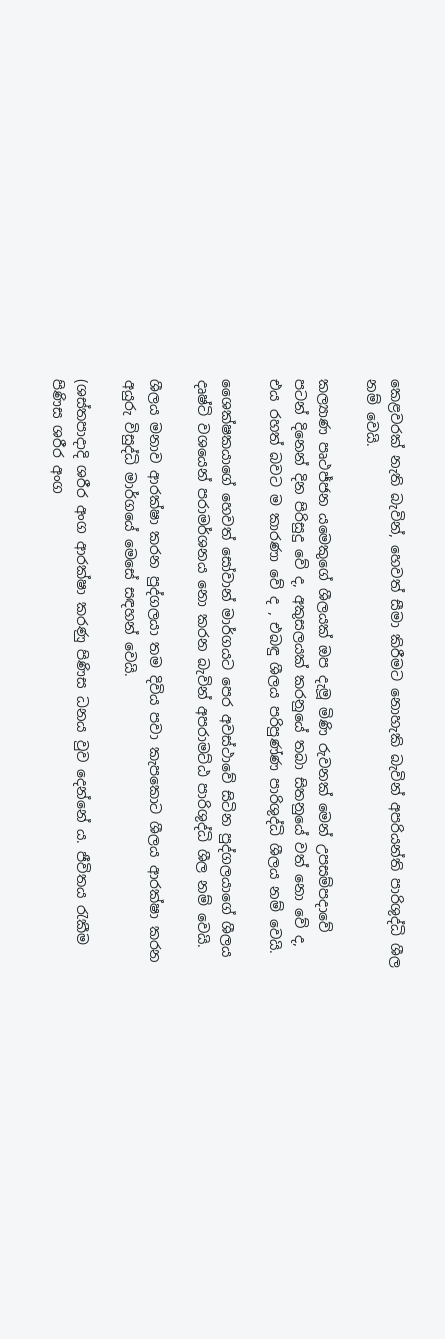කෙළවරක් නැති බැවින්, හෙවත් සීමා කිරීමට නොහැකි බැවින් අපරියන්ති පාරිශුද්ධි ශීල නම් වෙයි.

කල්‍යාණ පෘථජ්ජන යමෙකුගේ ශීලයක් ඔප දැමූ මිණි රුවනක් මෙන් උපසම්පදාවේ පටන් දිනෙන් දින පිරිසුදු වේ ද, අකුසලයක් කරනුයේ තබා සිතනුයේ වත් නො වේ ද, එය රහත් බවට ම කාරණා වේ ද , එබඳු ශීලය පරිපුණ්ණ පාරිශුද්ධි ශීලය නම් වෙයි.

ශෛක්ෂකයාගේ හෙවත් සෝවාන් මාර්ගයට පෙර අවස්ථාවේ සිටින පුද්ගලයාගේ ශීලය දෘෂ්ටි වශයෙන් පරාමර්ශනය නො කරන බැවින් අපරාමට්ඨ පාරිශුද්ධි ශීල නම් වෙයි.

ශීලය මනාව ආරක්ෂා කරන පුද්ගලයා තම දිවිය පවා කැපකොට ශීලය ආරක්ෂා කරන අයුරු විසුද්ධි මාර්ගයේ මෙසේ සඳහන් වෙයි.

(ශස්තපාදාදි ශරීර අංග ආරක්ෂා කරණු පිණිස ධනය වුව දෙන්නේ ය. ජීවිතය රැකීම පිණිස ශරීර අංග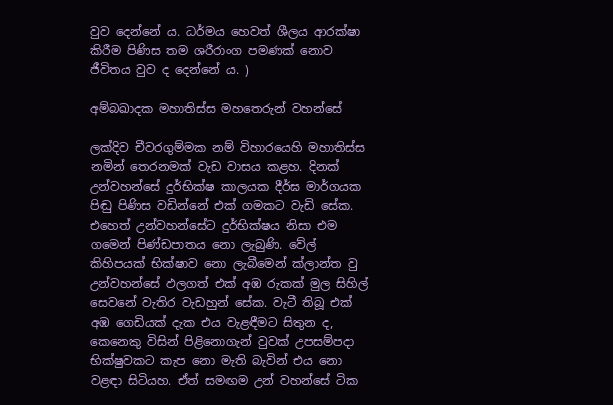වුව දෙන්නේ ය. ධර්මය හෙවත් ශීලය ආරක්ෂා කිරීම පිණිස තම ශරීරාංග පමණක් නොව ජීවිතය වුව ද දෙන්නේ ය. )

අම්බඛාදක මහාතිස්ස මහතෙරුන් වහන්සේ

ලක්දිව චීවරගුම්මක නම් විහාරයෙහි මහාතිස්ස නමින් තෙරනමක් වැඩ වාසය කළහ. දිනක් උන්වහන්සේ දුර්භික්ෂ කාලයක දීර්ඝ මාර්ගයක පිඬු පිණිස වඩින්නේ එක් ගමකට වැඩි සේක. එහෙත් උන්වහන්සේට දුර්භික්ෂය නිසා එම ගමෙන් පිණ්ඩපාතය නො ලැබුණි. වේල් කිහිපයක් භික්ෂාව නො ලැබීමෙන් ක්ලාන්ත වු උන්වහන්සේ ඵලගත් එක් අඹ රුකක් මුල සිහිල් සෙවනේ වැතිර වැඩහුන් සේක. වැටී තිබූ එක් අඹ ගෙඩියක් දැක එය වැළඳීමට සිතුන ද, කෙනෙකු විසින් පිළිනොගැන් වුවක් උපසම්පදා භික්ෂුවකට කැප නො මැති බැවින් එය නො වළඳා සිටියහ. ඒත් සමඟම උන් වහන්සේ ටික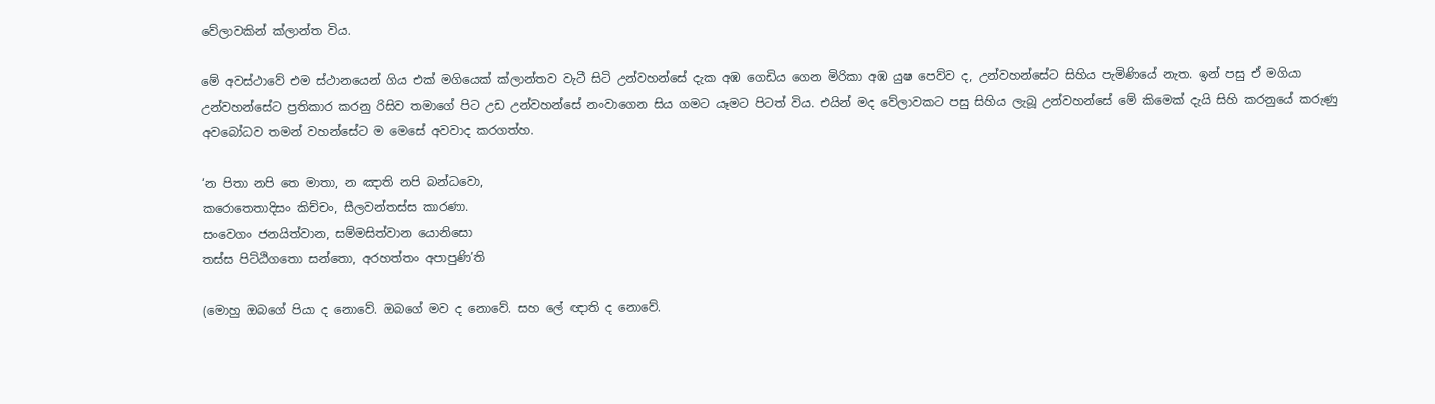වේලාවකින් ක්ලාන්ත විය.

මේ අවස්ථාවේ එම ස්ථානයෙන් ගිය එක් මගියෙක් ක්ලාන්තව වැටී සිටි උන්වහන්සේ දැක අඹ ගෙඩිය ගෙන මිරිකා අඹ යුෂ පෙව්ව ද, උන්වහන්සේට සිහිය පැමිණියේ නැත. ඉන් පසු ඒ මගියා උන්වහන්සේට ප්‍රතිකාර කරනු රිසිව තමාගේ පිට උඩ උන්වහන්සේ නංවාගෙන සිය ගමට යෑමට පිටත් විය. එයින් මද වේලාවකට පසු සිහිය ලැබූ උන්වහන්සේ මේ කිමෙක් දැයි සිහි කරනුයේ කරුණු අවබෝධව තමන් වහන්සේට ම මෙසේ අවවාද කරගත්හ.

‘න පිතා නපි තෙ මාතා, න ඤාති නපි බන්ධවො,
කරොතෙතාදිසං කිච්චං, සීලවන්තස්ස කාරණා.
සංවෙගං ජනයිත්වාන, සම්මසිත්වාන යොනිසො
තස්ස පිට්ඨිගතො සන්තො, අරහත්තං අපාපුණි’ති

(මොහු ඔබගේ පියා ද නොවේ. ඔබගේ මව ද නොවේ. සහ ලේ ඥාති ද නොවේ.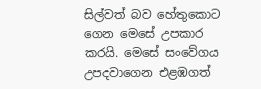සිල්වත් බව හේතුකොට ගෙන මෙසේ උපකාර කරයි. මෙසේ සංවේගය උපදවාගෙන එළඹගත්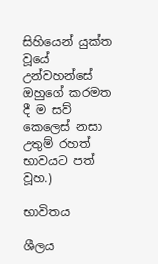සිහියෙන් යුක්ත වූයේ උන්වහන්සේ ඔහුගේ කරමත දී ම සව් කෙලෙස් නසා උතුම් රහත් භාවයට පත් වූහ.)

භාවිතය

ශීලය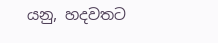යනු, හදවතට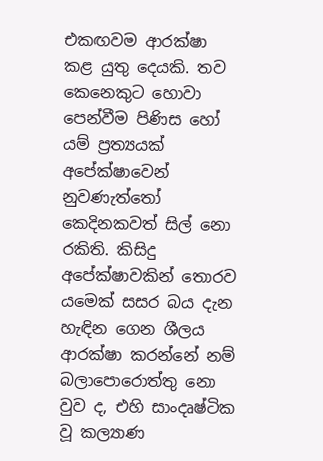එකඟවම ආරක්ෂා කළ යුතු දෙයකි. තව කෙනෙකුට හොවා පෙන්වීම පිණිස හෝ යම් ප්‍රත්‍යයක් අපේක්ෂාවෙන් නුවණැත්තෝ කෙදිනකවත් සිල් නො රකිති. කිසිදු අපේක්ෂාවකින් තොරව යමෙක් සසර බය දැන හැඳින ගෙන ශීලය ආරක්ෂා කරන්නේ නම් බලාපොරොත්තු නො වුව ද, එහි සාංදෘෂ්ටික වූ කල්‍යාණ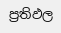ප්‍රතිඵල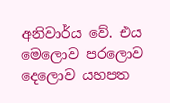අනිවාර්ය වේ. එය මෙලොව පරලොව දෙලොව යහපත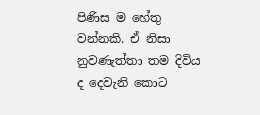පිණිස ම හේතු වන්නකි. ඒ නිසා නුවණැත්තා තම දිවිය ද දෙවැනි කොට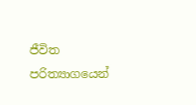ජීවිත පරිත්‍යාගයෙන්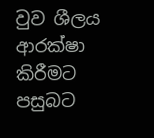වුව ශීලය ආරක්ෂා කිරීමට පසුබට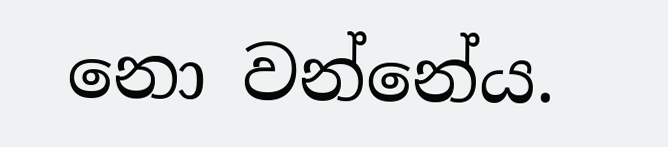නො වන්නේය.